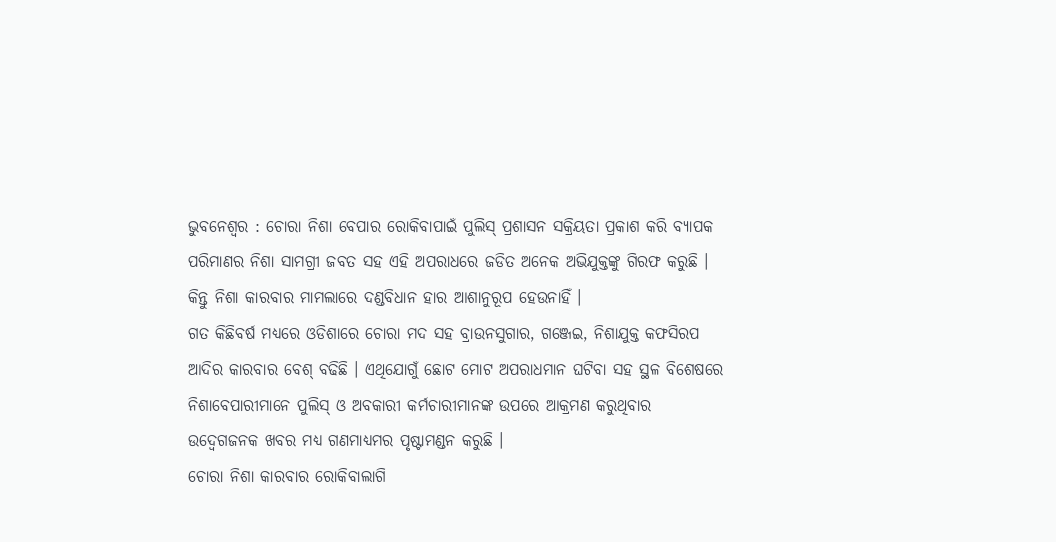ଭୁବନେଶ୍ୱର : ଚୋରା ନିଶା ବେପାର ରୋକିବାପାଇଁ ପୁଲିସ୍ ପ୍ରଶାସନ ସକ୍ରିୟତା ପ୍ରକାଶ କରି ବ୍ୟାପକ ପରିମାଣର ନିଶା ସାମଗ୍ରୀ ଜବତ ସହ ଏହି ଅପରାଧରେ ଜଡିତ ଅନେକ ଅଭିଯୁକ୍ତଙ୍କୁ ଗିରଫ କରୁଛି । କିନ୍ତୁ ନିଶା କାରବାର ମାମଲାରେ ଦଣ୍ଡବିଧାନ ହାର ଆଶାନୁରୂପ ହେଉନାହିଁ ।
ଗତ କିଛିବର୍ଷ ମଧ୍ୟରେ ଓଡିଶାରେ ଚୋରା ମଦ ସହ ବ୍ରାଉନସୁଗାର, ଗଞ୍ଜେଇ, ନିଶାଯୁକ୍ତ କଫସିରପ ଆଦିର କାରବାର ବେଶ୍ ବଢିଛି । ଏଥିଯୋଗୁଁ ଛୋଟ ମୋଟ ଅପରାଧମାନ ଘଟିବା ସହ ସ୍ଥଳ ବିଶେଷରେ ନିଶାବେପାରୀମାନେ ପୁଲିସ୍ ଓ ଅବକାରୀ କର୍ମଚାରୀମାନଙ୍କ ଉପରେ ଆକ୍ରମଣ କରୁଥିବାର ଉଦ୍ବେଗଜନକ ଖବର ମଧ୍ୟ ଗଣମାଧ୍ୟମର ପୃଷ୍ଟାମଣ୍ଡନ କରୁଛି ।
ଚୋରା ନିଶା କାରବାର ରୋକିବାଲାଗି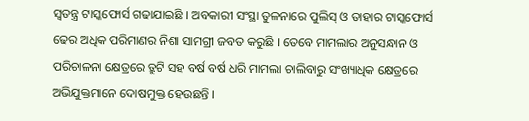ସ୍ୱତନ୍ତ୍ର ଟାସ୍କଫୋର୍ସ ଗଢାଯାଇଛି । ଅବକାରୀ ସଂସ୍ଥା ତୁଳନାରେ ପୁଲିସ୍ ଓ ତାହାର ଟାସ୍କଫୋର୍ସ ଢେର ଅଧିକ ପରିମାଣର ନିଶା ସାମଗ୍ରୀ ଜବତ କରୁଛି । ତେବେ ମାମଲାର ଅନୁସନ୍ଧାନ ଓ ପରିଚାଳନା କ୍ଷେତ୍ରରେ ତ୍ରୁଟି ସହ ବର୍ଷ ବର୍ଷ ଧରି ମାମଲା ଚାଲିବାରୁ ସଂଖ୍ୟାଧିକ କ୍ଷେତ୍ରରେ ଅଭିଯୁକ୍ତମାନେ ଦୋଷମୁକ୍ତ ହେଉଛନ୍ତି ।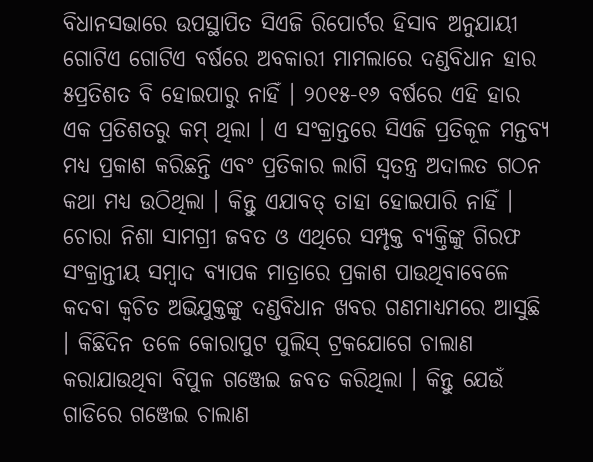ବିଧାନସଭାରେ ଉପସ୍ଥାପିତ ସିଏଜି ରିପୋର୍ଟର ହିସାବ ଅନୁଯାୟୀ ଗୋଟିଏ ଗୋଟିଏ ବର୍ଷରେ ଅବକାରୀ ମାମଲାରେ ଦଣ୍ଡବିଧାନ ହାର ୫ପ୍ରତିଶତ ବି ହୋଇପାରୁ ନାହିଁ । ୨୦୧୫-୧୬ ବର୍ଷରେ ଏହି ହାର ଏକ ପ୍ରତିଶତରୁ କମ୍ ଥିଲା । ଏ ସଂକ୍ରାନ୍ତରେ ସିଏଜି ପ୍ରତିକୂଳ ମନ୍ତବ୍ୟ ମଧ୍ୟ ପ୍ରକାଶ କରିଛନ୍ତି ଏବଂ ପ୍ରତିକାର ଲାଗି ସ୍ୱତନ୍ତ୍ର ଅଦାଲତ ଗଠନ କଥା ମଧ୍ୟ ଉଠିଥିଲା । କିନ୍ତୁ ଏଯାବତ୍ ତାହା ହୋଇପାରି ନାହିଁ ।
ଚୋରା ନିଶା ସାମଗ୍ରୀ ଜବତ ଓ ଏଥିରେ ସମ୍ପୃକ୍ତ ବ୍ୟକ୍ତିଙ୍କୁ ଗିରଫ ସଂକ୍ରାନ୍ତୀୟ ସମ୍ବାଦ ବ୍ୟାପକ ମାତ୍ରାରେ ପ୍ରକାଶ ପାଉଥିବାବେଳେ କଦବା କ୍ୱଚିତ ଅଭିଯୁକ୍ତଙ୍କୁ ଦଣ୍ଡବିଧାନ ଖବର ଗଣମାଧ୍ୟମରେ ଆସୁଛି । କିଛିଦିନ ତଳେ କୋରାପୁଟ ପୁଲିସ୍ ଟ୍ରକଯୋଗେ ଚାଲାଣ କରାଯାଉଥିବା ବିପୁଳ ଗଞ୍ଜେଇ ଜବତ କରିଥିଲା । କିନ୍ତୁ ଯେଉଁ ଗାଡିରେ ଗଞ୍ଜେଇ ଚାଲାଣ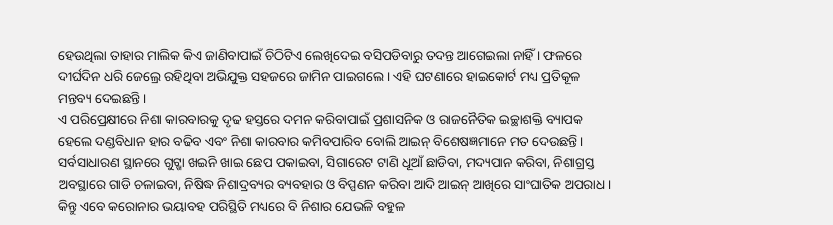ହେଉଥିଲା ତାହାର ମାଲିକ କିଏ ଜାଣିବାପାଇଁ ଚିଠିଟିଏ ଲେଖିଦେଇ ବସିପଡିବାରୁ ତଦନ୍ତ ଆଗେଇଲା ନାହିଁ । ଫଳରେ ଦୀର୍ଘଦିନ ଧରି ଜେଲ୍ରେ ରହିଥିବା ଅଭିଯୁକ୍ତ ସହଜରେ ଜାମିନ ପାଇଗଲେ । ଏହି ଘଟଣାରେ ହାଇକୋର୍ଟ ମଧ୍ୟ ପ୍ରତିକୂଳ ମନ୍ତବ୍ୟ ଦେଇଛନ୍ତି ।
ଏ ପରିପ୍ରେକ୍ଷୀରେ ନିଶା କାରବାରକୁ ଦୃଢ ହସ୍ତରେ ଦମନ କରିବାପାଇଁ ପ୍ରଶାସନିକ ଓ ରାଜନୈତିକ ଇଚ୍ଛାଶକ୍ତି ବ୍ୟାପକ ହେଲେ ଦଣ୍ଡବିଧାନ ହାର ବଢିବ ଏବଂ ନିଶା କାରବାର କମିବପାରିବ ବୋଲି ଆଇନ୍ ବିଶେଷଜ୍ଞମାନେ ମତ ଦେଉଛନ୍ତି । ସର୍ବସାଧାରଣ ସ୍ଥାନରେ ଗୁଟ୍ଖା ଖଇନି ଖାଇ ଛେପ ପକାଇବା, ସିଗାରେଟ ଟାଣି ଧୂଆଁ ଛାଡିବା, ମଦ୍ୟପାନ କରିବା, ନିଶାଗ୍ରସ୍ତ ଅବସ୍ଥାରେ ଗାଡି ଚଳାଇବା, ନିଷିଦ୍ଧ ନିଶାଦ୍ରବ୍ୟର ବ୍ୟବହାର ଓ ବିପ୍ପଣନ କରିବା ଆଦି ଆଇନ୍ ଆଖିରେ ସାଂଘାତିକ ଅପରାଧ ।
କିନ୍ତୁ ଏବେ କରୋନାର ଭୟାବହ ପରିସ୍ଥିତି ମଧ୍ୟରେ ବି ନିଶାର ଯେଭଳି ବହୁଳ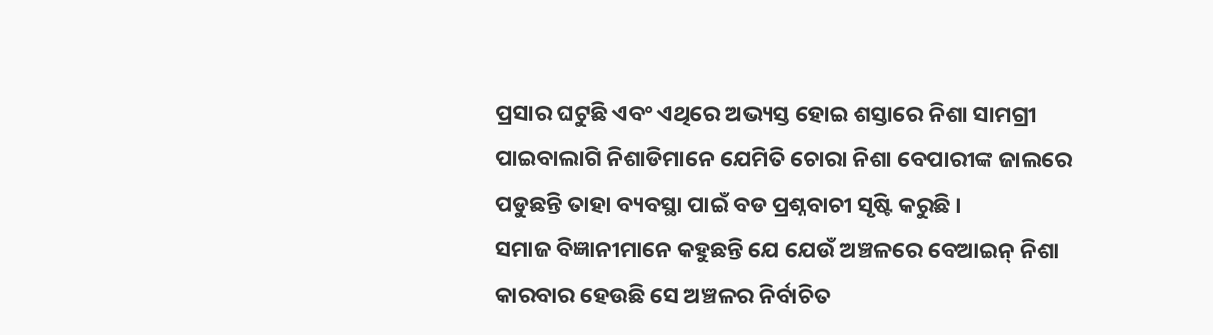ପ୍ରସାର ଘଟୁଛି ଏବଂ ଏଥିରେ ଅଭ୍ୟସ୍ତ ହୋଇ ଶସ୍ତାରେ ନିଶା ସାମଗ୍ରୀ ପାଇବାଲାଗି ନିଶାଡିମାନେ ଯେମିତି ଚୋରା ନିଶା ବେପାରୀଙ୍କ ଜାଲରେ ପଡୁଛନ୍ତି ତାହା ବ୍ୟବସ୍ଥା ପାଇଁ ବଡ ପ୍ରଶ୍ନବାଚୀ ସୃଷ୍ଟି କରୁଛି ।
ସମାଜ ବିଜ୍ଞାନୀମାନେ କହୁଛନ୍ତି ଯେ ଯେଉଁ ଅଞ୍ଚଳରେ ବେଆଇନ୍ ନିଶା କାରବାର ହେଉଛି ସେ ଅଞ୍ଚଳର ନିର୍ବାଚିତ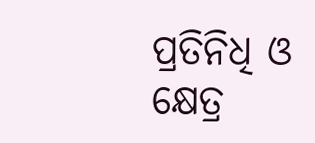ପ୍ରତିନିଧି ଓ କ୍ଷେତ୍ର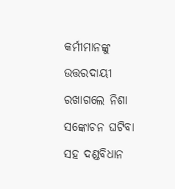କର୍ମୀମାନଙ୍କୁ ଉତ୍ତରଦାୟୀ ରଖାଗଲେ ନିଶା ସଙ୍କୋଚନ ଘଟିବା ସହ ଦଣ୍ଡବିଧାନ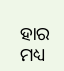ହାର ମଧ୍ୟ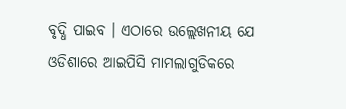ବୃଦ୍ଧି ପାଇବ । ଏଠାରେ ଉଲ୍ଲେଖନୀୟ ଯେ ଓଡିଶାରେ ଆଇପିସି ମାମଲାଗୁଡିକରେ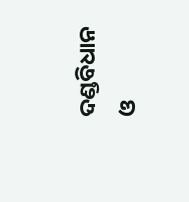ଦଣ୍ଡବିଧାନ ଓ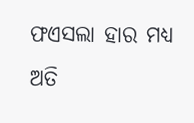ଫଏସଲା ହାର ମଧ୍ୟ ଅତି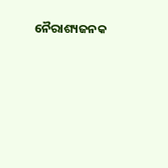ନୈରାଶ୍ୟଜନକ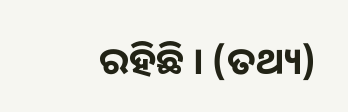ରହିଛି । (ତଥ୍ୟ)